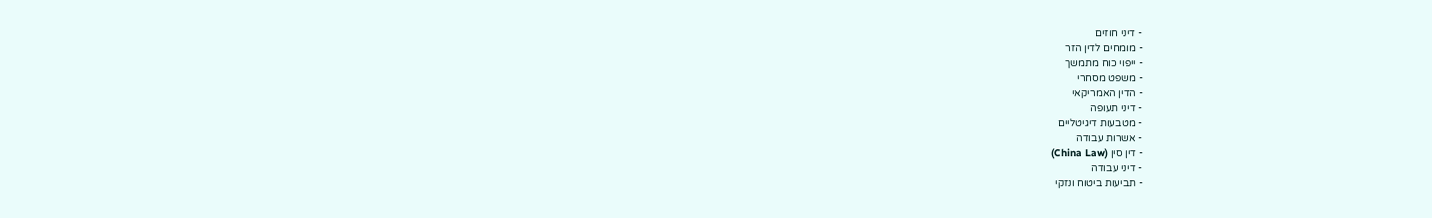- דיני חוזים
- מומחים לדין הזר
- ייפוי כוח מתמשך
- משפט מסחרי
- הדין האמריקאי
- דיני תעופה
- מטבעות דיגיטליים
- אשרות עבודה
- דין סין (China Law)
- דיני עבודה
- תביעות ביטוח ונזקי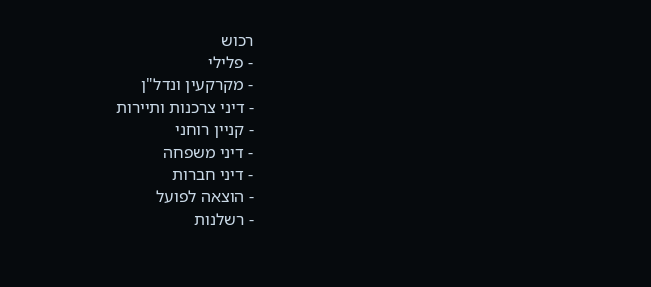רכוש
- פלילי
- מקרקעין ונדל"ן
- דיני צרכנות ותיירות
- קניין רוחני
- דיני משפחה
- דיני חברות
- הוצאה לפועל
- רשלנות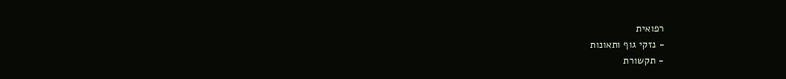רפואית
- נזקי גוף ותאונות
- תקשורת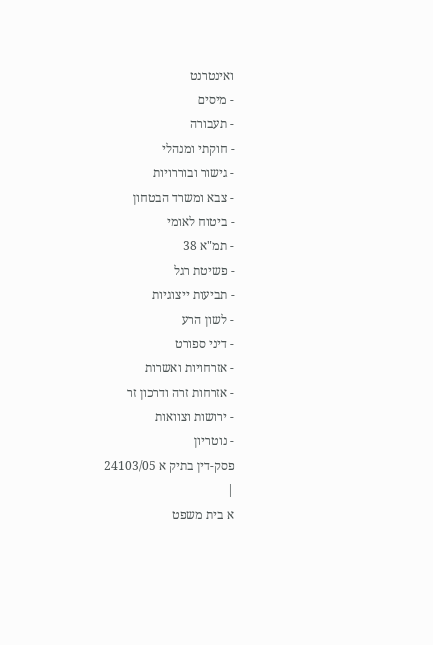ואינטרנט
- מיסים
- תעבורה
- חוקתי ומנהלי
- גישור ובוררויות
- צבא ומשרד הבטחון
- ביטוח לאומי
- תמ"א 38
- פשיטת רגל
- תביעות ייצוגיות
- לשון הרע
- דיני ספורט
- אזרחויות ואשרות
- אזרחות זרה ודרכון זר
- ירושות וצוואות
- נוטריון
פסק-דין בתיק א 24103/05
|
א בית משפט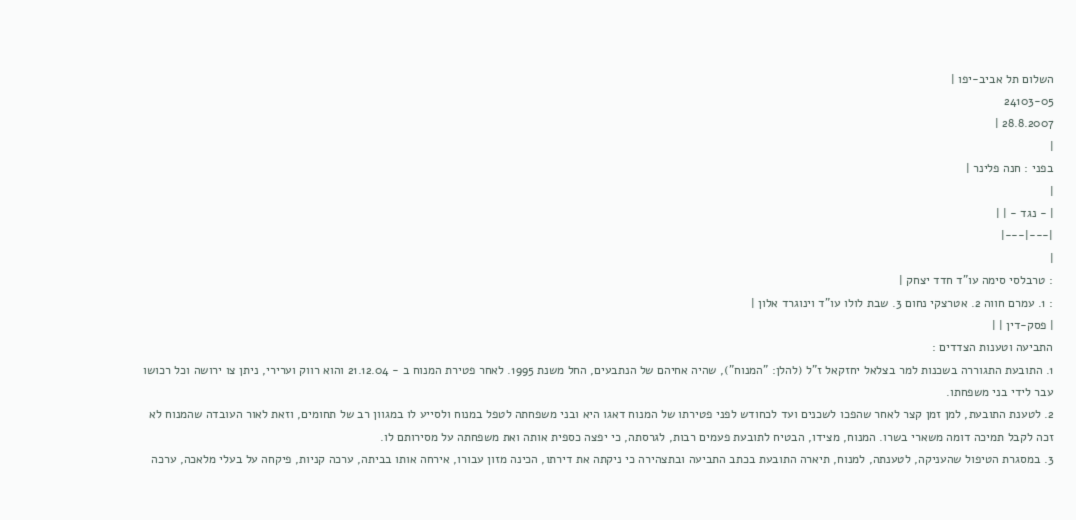השלום תל אביב-יפו |
24103-05
28.8.2007 |
|
בפני : חנה פלינר |
|
| - נגד - | |
|---|---|
|
: טרבלסי סימה עו"ד חדד יצחק |
: 1. עמרם חווה 2. אטרצקי נחום 3. שבת לולו עו"ד וינוגרד אלון |
| פסק-דין | |
התביעה וטענות הצדדים :
1. התובעת התגוררה בשכנות למר בצלאל יחזקאל ז"ל (להלן: "המנוח"), שהיה אחיהם של הנתבעים, החל משנת 1995. לאחר פטירת המנוח ב - 21.12.04 והוא רווק וערירי, ניתן צו ירושה וכל רכושו עבר לידי בני משפחתו.
2. לטענת התובעת, למן זמן קצר לאחר שהפכו לשכנים ועד לכחודש לפני פטירתו של המנוח דאגו היא ובני משפחתה לטפל במנוח ולסייע לו במגוון רב של תחומים, וזאת לאור העובדה שהמנוח לא זכה לקבל תמיכה דומה משארי בשרו. המנוח, מצידו, הבטיח לתובעת פעמים רבות, לגרסתה, כי יפצה כספית אותה ואת משפחתה על מסירותם לו.
3. במסגרת הטיפול שהעניקה, לטענתה, למנוח, תיארה התובעת בכתב התביעה ובתצהירה כי ניקתה את דירתו, הכינה מזון עבורו, אירחה אותו בביתה, ערכה קניות, פיקחה על בעלי מלאכה, ערכה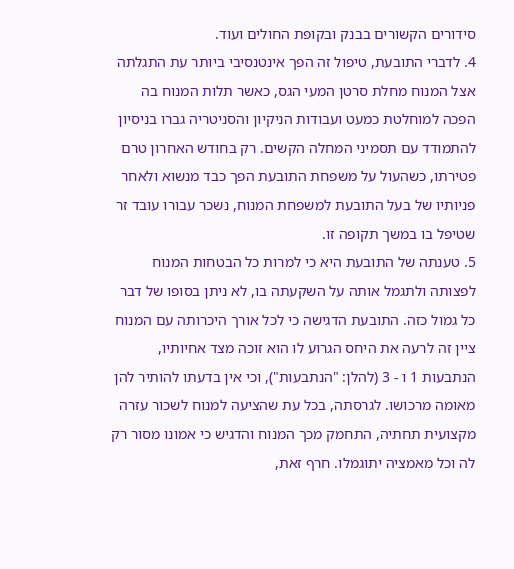סידורים הקשורים בבנק ובקופת החולים ועוד.
4. לדברי התובעת, טיפול זה הפך אינטנסיבי ביותר עת התגלתה אצל המנוח מחלת סרטן המעי הגס, כאשר תלות המנוח בה הפכה למוחלטת כמעט ועבודות הניקיון והסניטריה גברו בניסיון להתמודד עם תסמיני המחלה הקשים. רק בחודש האחרון טרם פטירתו, כשהעול על משפחת התובעת הפך כבד מנשוא ולאחר פניותיו של בעל התובעת למשפחת המנוח, נשכר עבורו עובד זר שטיפל בו במשך תקופה זו.
5. טענתה של התובעת היא כי למרות כל הבטחות המנוח לפצותה ולתגמל אותה על השקעתה בו, לא ניתן בסופו של דבר כל גמול כזה. התובעת הדגישה כי לכל אורך היכרותה עם המנוח ציין זה לרעה את היחס הגרוע לו הוא זוכה מצד אחיותיו, הנתבעות 1 ו - 3 (להלן: "הנתבעות"), וכי אין בדעתו להותיר להן מאומה מרכושו. לגרסתה, בכל עת שהציעה למנוח לשכור עזרה מקצועית תחתיה, התחמק מכך המנוח והדגיש כי אמונו מסור רק לה וכל מאמציה יתוגמלו. חרף זאת,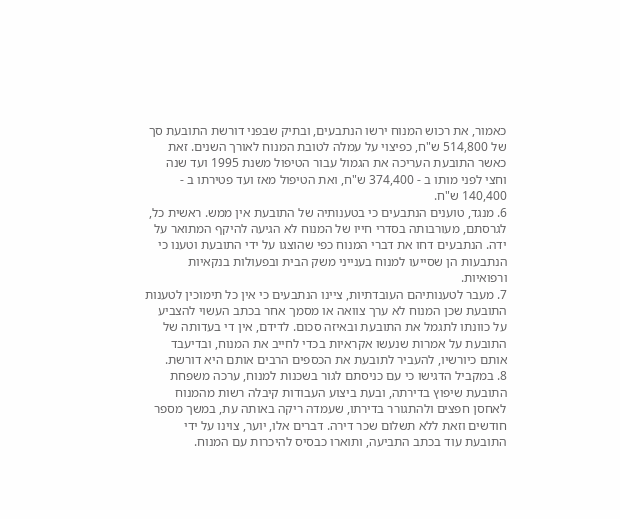כאמור, את רכוש המנוח ירשו הנתבעים, ובתיק שבפני דורשת התובעת סך של 514,800 ש"ח, כפיצוי על עמלה לטובת המנוח לאורך השנים. זאת כאשר התובעת העריכה את הגמול עבור הטיפול משנת 1995 ועד שנה וחצי לפני מותו ב - 374,400 ש"ח, ואת הטיפול מאז ועד פטירתו ב - 140,400 ש"ח.
6. מנגד, טוענים הנתבעים כי בטענותיה של התובעת אין ממש. ראשית כל, לגרסתם, מעורבותה בסדרי חייו של המנוח לא הגיעה להיקף המתואר על ידה. הנתבעים דחו את דברי המנוח כפי שהוצגו על ידי התובעת וטענו כי הנתבעות הן שסייעו למנוח בענייני משק הבית ובפעולות בנקאיות ורפואיות.
7. מעבר לטענותיהם העובדתיות, ציינו הנתבעים כי אין כל תימוכין לטענות התובעת שכן המנוח לא ערך צוואה או מסמך אחר בכתב העשוי להצביע על כוונתו לתגמל את התובעת ובאיזה סכום. לדידם, אין די בעדותה של התובעת על אמרות שנעשו אקראיות בכדי לחייב את המנוח, ובדיעבד אותם כיורשיו, להעביר לתובעת את הכספים הרבים אותם היא דורשת.
8. במקביל הדגישו כי עם כניסתם לגור בשכנות למנוח, ערכה משפחת התובעת שיפוץ בדירתה, ובעת ביצוע העבודות קיבלה רשות מהמנוח לאחסן חפצים ולהתגורר בדירתו, שעמדה ריקה באותה עת, במשך מספר חודשים וזאת ללא תשלום שכר דירה. דברים אלו, יוער, צוינו על ידי התובעת עוד בכתב התביעה, ותוארו כבסיס להיכרות עם המנוח.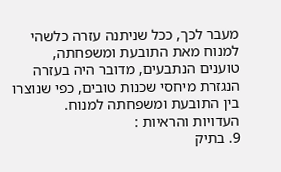מעבר לכך, ככל שניתנה עזרה כלשהי למנוח מאת התובעת ומשפחתה, טוענים הנתבעים, מדובר היה בעזרה הנגזרת מיחסי שכנות טובים, כפי שנוצרו בין התובעת ומשפחתה למנוח.
העדויות והראיות :
9. בתיק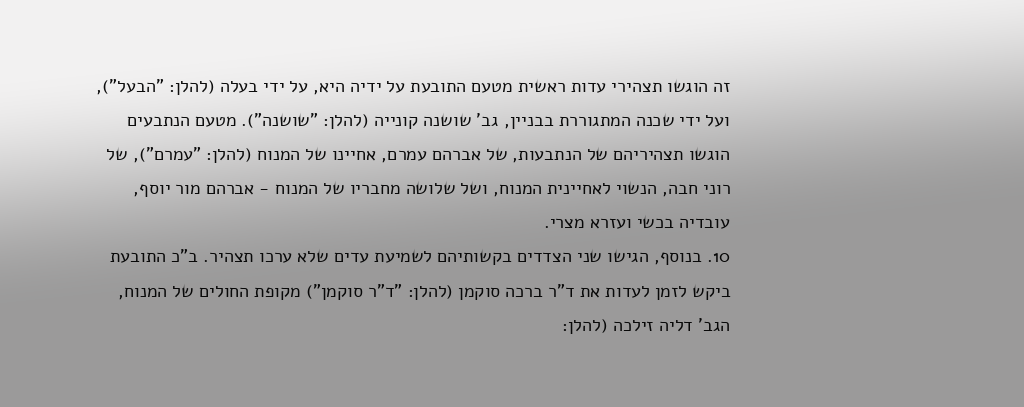זה הוגשו תצהירי עדות ראשית מטעם התובעת על ידיה היא, על ידי בעלה (להלן: "הבעל"), ועל ידי שכנה המתגוררת בבניין, גב' שושנה קונייה (להלן: "שושנה"). מטעם הנתבעים הוגשו תצהיריהם של הנתבעות, של אברהם עמרם, אחיינו של המנוח (להלן: "עמרם"), של רוני חבה, הנשוי לאחיינית המנוח, ושל שלושה מחבריו של המנוח - אברהם מור יוסף, עובדיה בכשי ועזרא מצרי.
10. בנוסף, הגישו שני הצדדים בקשותיהם לשמיעת עדים שלא ערכו תצהיר. ב"כ התובעת ביקש לזמן לעדות את ד"ר ברכה סוקמן (להלן: "ד"ר סוקמן") מקופת החולים של המנוח, הגב' דליה זילכה (להלן: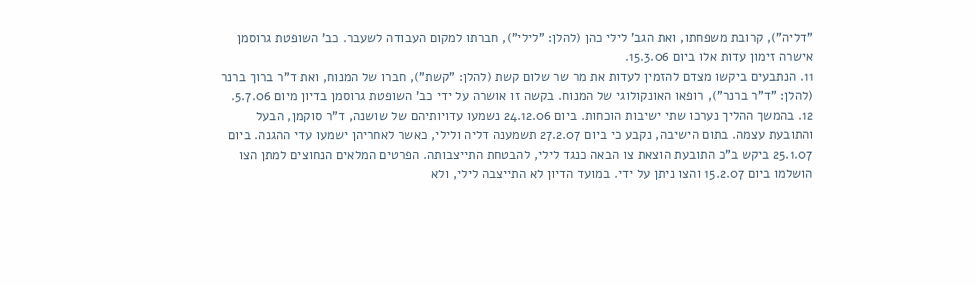"דליה"), קרובת משפחתו, ואת הגב' לילי כהן (להלן: "לילי"), חברתו למקום העבודה לשעבר. כב' השופטת גרוסמן אישרה זימון עדות אלו ביום 15.3.06.
11. הנתבעים ביקשו מצדם להזמין לעדות את מר שר שלום קשת (להלן: "קשת"), חברו של המנוח, ואת ד"ר ברוך ברנר (להלן: "ד"ר ברנר"), רופאו האונקולוגי של המנוח. בקשה זו אושרה על ידי כב' השופטת גרוסמן בדיון מיום 5.7.06.
12. בהמשך ההליך נערכו שתי ישיבות הוכחות. ביום 24.12.06 נשמעו עדויותיהם של שושנה, ד"ר סוקמן, הבעל והתובעת עצמה. בתום הישיבה, נקבע כי ביום 27.2.07 תשמענה דליה ולילי, כאשר לאחריהן ישמעו עדי ההגנה. ביום 25.1.07 ביקש ב"כ התובעת הוצאת צו הבאה כנגד לילי, להבטחת התייצבותה. הפרטים המלאים הנחוצים למתן הצו הושלמו ביום 15.2.07 והצו ניתן על ידי. במועד הדיון לא התייצבה לילי, ולא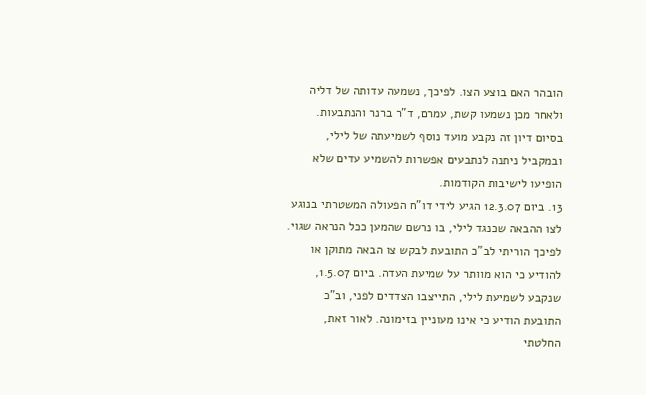הובהר האם בוצע הצו. לפיכך, נשמעה עדותה של דליה ולאחר מכן נשמעו קשת, עמרם, ד"ר ברנר והנתבעות. בסיום דיון זה נקבע מועד נוסף לשמיעתה של לילי, ובמקביל ניתנה לנתבעים אפשרות להשמיע עדים שלא הופיעו לישיבות הקודמות.
13. ביום 12.3.07 הגיע לידי דו"ח הפעולה המשטרתי בנוגע לצו ההבאה שכנגד לילי, בו נרשם שהמען ככל הנראה שגוי. לפיכך הוריתי לב"כ התובעת לבקש צו הבאה מתוקן או להודיע כי הוא מוותר על שמיעת העדה. ביום 1.5.07, שנקבע לשמיעת לילי, התייצבו הצדדים לפני, וב"כ התובעת הודיע כי אינו מעוניין בזימונה. לאור זאת, החלטתי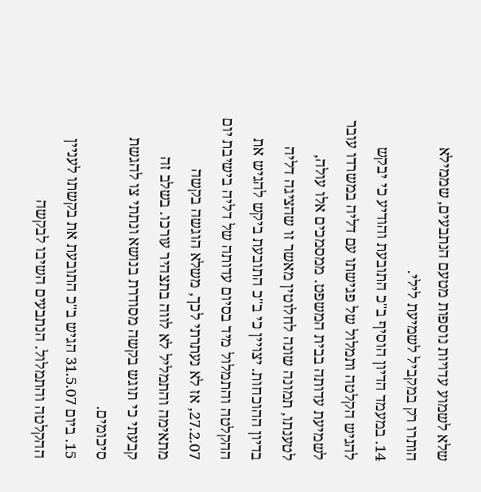שלא לשמוע עדויות נוספות מטעם הנתבעים, שממילא הותרו רק במקביל לשמיעת לילי.
14. במעמד הדיון הוסיף ב"כ התובעת והודיע כי יבקש להגיש הקלטה ותמלול של פגישתו עם דליה במשרדו עובר לשמיעת עדותה בבית המשפט. ממסמכים אלו עולה, לטענתו, תמונה שונה לחלוטין מאשר זו שהציגה דליה בדיון ההוכחות. יצויין כי ב"כ התובעת ביקש להגיש את ההקלטה והתמלול מיד בסיום עדותה של דליה בישיבת יום 27.2.07, אז לא נעתרתי לכך, משלא הוגשה בקשה מתאימה והתמליל לא לווה בתצהיר עורכו. בשלב זה קבעתי כי תוגש בקשה מסודרת בנושא ונתתי צו להגשת סיכומים.
15. ביום 31.5.07 הגיש ב"כ התובעת את בקשתו לעניין ההקלטה והתמלול. הנתבעים השיבו לבקשה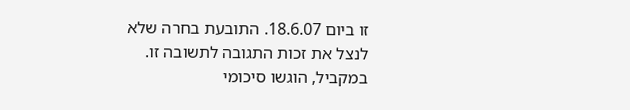זו ביום 18.6.07. התובעת בחרה שלא לנצל את זכות התגובה לתשובה זו. במקביל, הוגשו סיכומי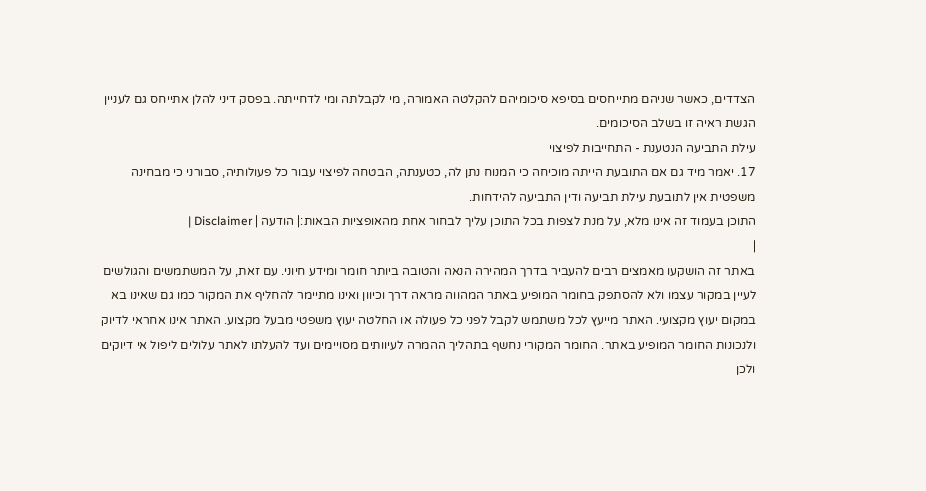הצדדים, כאשר שניהם מתייחסים בסיפא סיכומיהם להקלטה האמורה, מי לקבלתה ומי לדחייתה. בפסק דיני להלן אתייחס גם לעניין הגשת ראיה זו בשלב הסיכומים.
עילת התביעה הנטענת - התחייבות לפיצוי
17. יאמר מיד גם אם התובעת הייתה מוכיחה כי המנוח נתן לה, כטענתה, הבטחה לפיצוי עבור כל פעולותיה, סבורני כי מבחינה משפטית אין לתובעת עילת תביעה ודין התביעה להידחות.
התוכן בעמוד זה אינו מלא, על מנת לצפות בכל התוכן עליך לבחור אחת מהאופציות הבאות:| הודעה | Disclaimer |
|
באתר זה הושקעו מאמצים רבים להעביר בדרך המהירה הנאה והטובה ביותר חומר ומידע חיוני. עם זאת, על המשתמשים והגולשים לעיין במקור עצמו ולא להסתפק בחומר המופיע באתר המהווה מראה דרך וכיוון ואינו מתיימר להחליף את המקור כמו גם שאינו בא במקום יעוץ מקצועי. האתר מייעץ לכל משתמש לקבל לפני כל פעולה או החלטה יעוץ משפטי מבעל מקצוע. האתר אינו אחראי לדיוק ולנכונות החומר המופיע באתר. החומר המקורי נחשף בתהליך ההמרה לעיוותים מסויימים ועד להעלתו לאתר עלולים ליפול אי דיוקים ולכן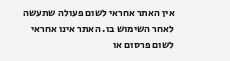אין האתר אחראי לשום פעולה שתעשה לאחר השימוש בו. האתר אינו אחראי לשום פרסום או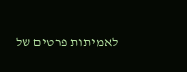לאמיתות פרטים של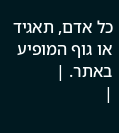כל אדם, תאגיד או גוף המופיע באתר. |
|